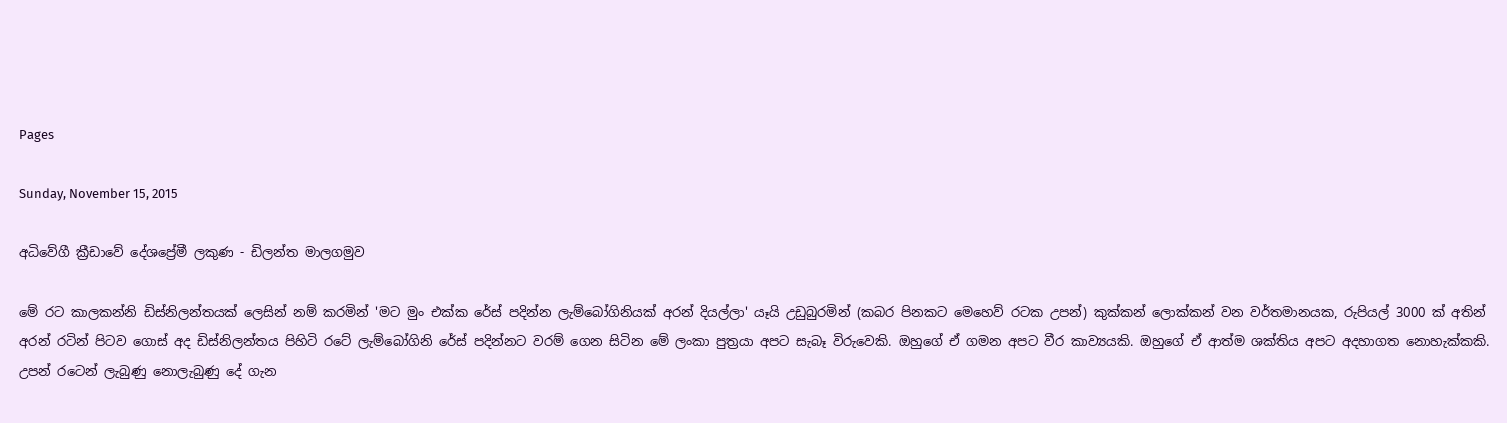Pages

Sunday, November 15, 2015

අධිවේගී ක්‍රීඩාවේ දේශප්‍රේමී ලකුණ - ඩිලන්ත මාලගමුව

මේ රට කාලකන්නි ඩිස්‌නිලන්තයක්‌ ලෙසින් නම් කරමින් 'මට මුං එක්‌ක රේස්‌ පදින්න ලැම්බෝගිනියක්‌ අරන් දියල්ලා' යෑයි උඩුබුරමින් (කබර පිනකට මෙහෙව් රටක උපන්) කුක්‌කන් ලොක්‌කන් වන වර්තමානයක, රුපියල් 3000 ක්‌ අතින් අරන් රටින් පිටව ගොස්‌ අද ඩිස්‌නිලන්තය පිහිටි රටේ ලැම්බෝගිනි රේස්‌ පදින්නට වරම් ගෙන සිටින මේ ලංකා පුත්‍රයා අපට සැබෑ විරුවෙකි. ඔහුගේ ඒ ගමන අපට වීර කාව්‍යයකි. ඔහුගේ ඒ ආත්ම ශක්‌තිය අපට අදහාගත නොහැක්‌කකි. උපන් රටෙන් ලැබුණු නොලැබුණු දේ ගැන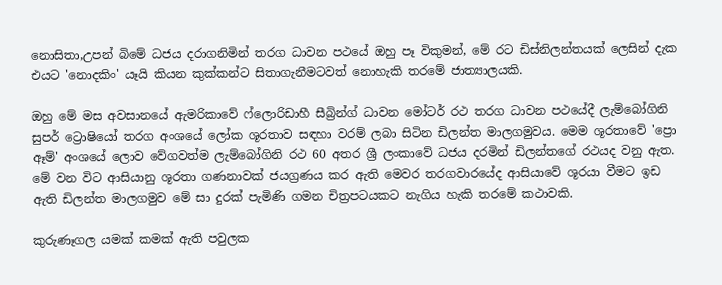නොසිතා,උපන් බිමේ ධජය දරාගනිමින් තරග ධාවන පථයේ ඔහු පෑ විකුමන්, මේ රට ඩිස්‌නිලන්තයක්‌ ලෙසින් දැක එයට 'නොදකිං' යෑයි කියන කුක්‌කන්ට සිතාගැනීමටවත් නොහැකි තරමේ ජාත්‍යාලයකි.

ඔහු මේ මස අවසානයේ ඇමරිකාවේ ෆ්ලොරිඩාහී සීබ්‍රින්ග් ධාවන මෝටර් රථ තරග ධාවන පථයේදී ලැම්බෝගිනි සුපර් ට්‍රොෂියෝ තරග අංශයේ ලෝක ශූරතාව සඳහා වරම් ලබා සිටින ඩිලන්ත මාලගමුවය. මෙම ශූරතාවේ 'ප්‍රො ඈම්' අංශයේ ලොව වේගවත්ම ලැම්බෝගිනි රථ 60 අතර ශ්‍රී ලංකාවේ ධජය දරමින් ඩිලන්තගේ රථයද වනු ඇත. මේ වන විට ආසියානු ශූරතා ගණනාවක්‌ ජයග්‍රණය කර ඇති මෙවර තරගවාරයේද ආසියාවේ ශූරයා වීමට ඉඩ ඇති ඩිලන්ත මාලගමුව මේ සා දුරක්‌ පැමිණි ගමන චිත්‍රපටයකට නැගිය හැකි තරමේ කථාවකි.

කුරුණෑගල යමක්‌ කමක්‌ ඇති පවුලක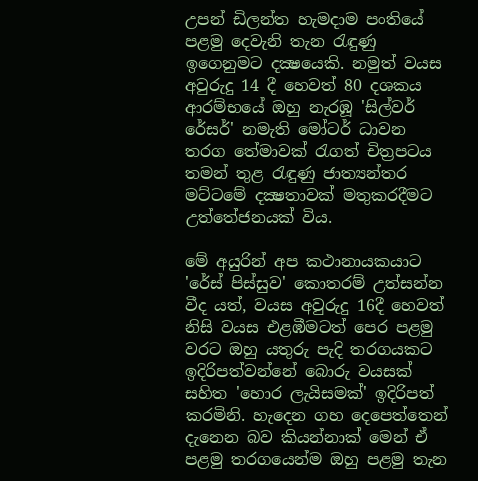උපන් ඩිලන්ත හැමදාම පංතියේ පළමු දෙවැනි තැන රැඳුණු ඉගෙනුමට දක්‍ෂයෙකි. නමුත් වයස අවුරුදු 14 දී හෙවත් 80 දශකය ආරම්භයේ ඔහු නැරඹූ 'සිල්වර් රේසර්' නමැති මෝටර් ධාවන තරග තේමාවක්‌ රැගත් චිත්‍රපටය තමන් තුළ රැඳුණු ජාත්‍යන්තර මට්‌ටමේ දක්‍ෂතාවක්‌ මතුකරදීමට උත්තේජනයක්‌ විය.

මේ අයුරින් අප කථානායකයාට 'රේස්‌ පිස්‌සුව' කොතරම් උත්සන්න වීද යත්, වයස අවුරුදු 16දී හෙවත් නිසි වයස එළඹීමටත් පෙර පළමු වරට ඔහු යතුරු පැදි තරගයකට ඉදිරිපත්වන්නේ බොරු වයසක්‌ සහිත 'හොර ලැයිසමක්‌' ඉදිරිපත් කරමිනි. හැදෙන ගහ දෙපෙත්තෙන් දැනෙන බව කියන්නාක්‌ මෙන් ඒ පළමු තරගයෙන්ම ඔහු පළමු තැන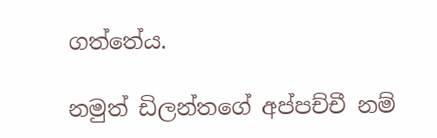ගත්තේය.

නමුත් ඩිලන්තගේ අප්පච්චී නම්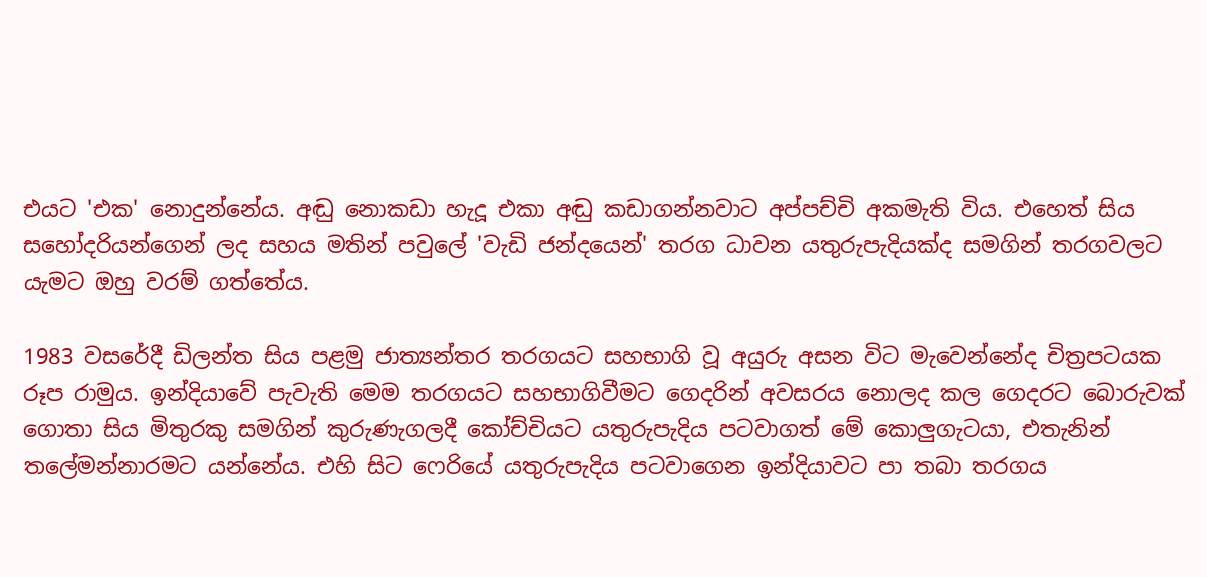එයට 'එක' නොදුන්නේය. අඬු නොකඩා හැදූ එකා අඬු කඩාගන්නවාට අප්පච්චි අකමැති විය. එහෙත් සිය සහෝදරියන්ගෙන් ලද සහය මතින් පවුලේ 'වැඩි ජන්දයෙන්' තරග ධාවන යතුරුපැදියක්‌ද සමගින් තරගවලට යැමට ඔහු වරම් ගත්තේය.

1983 වසරේදී ඩිලන්ත සිය පළමු ජාත්‍යන්තර තරගයට සහභාගි වූ අයුරු අසන විට මැවෙන්නේද චිත්‍රපටයක රූප රාමුය. ඉන්දියාවේ පැවැති මෙම තරගයට සහභාගිවීමට ගෙදරින් අවසරය නොලද කල ගෙදරට බොරුවක්‌ ගොතා සිය මිතුරකු සමගින් කුරුණැගලදී කෝච්චියට යතුරුපැදිය පටවාගත් මේ කොලුගැටයා, එතැනින් තලේමන්නාරමට යන්නේය. එහි සිට ෆෙරියේ යතුරුපැදිය පටවාගෙන ඉන්දියාවට පා තබා තරගය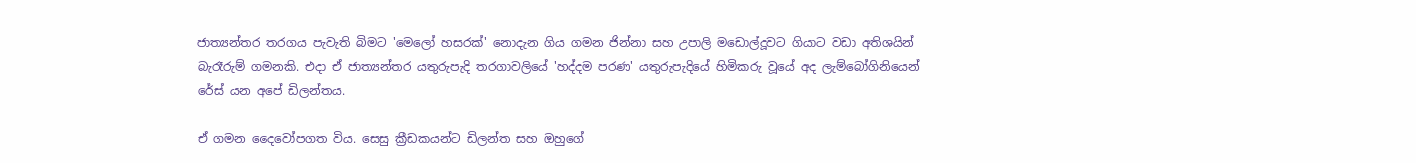ජාත්‍යන්තර තරගය පැවැති බිමට 'මෙලෝ හසරක්‌' නොදැන ගිය ගමන ජින්නා සහ උපාලි මඩොල්දූවට ගියාට වඩා අතිශයින් බැරෑරුම් ගමනකි. එදා ඒ ජාත්‍යන්තර යතුරුපැදි තරගාවලියේ 'හද්දම පරණ' යතුරුපැදියේ හිමිකරු වූයේ අද ලැම්බෝගිනියෙන් රේස්‌ යන අපේ ඩිලන්තය.

ඒ ගමන දෛවෝපගත විය. සෙසු ක්‍රීඩකයන්ට ඩිලන්ත සහ ඔහුගේ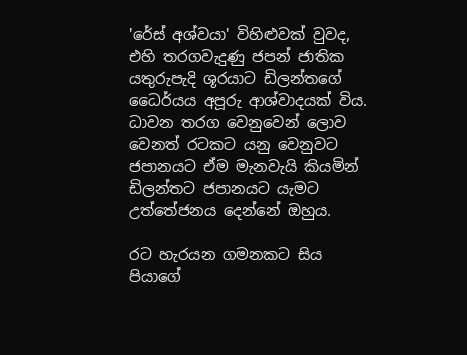'රේස්‌ අශ්වයා' විහිළුවක්‌ වුවද, එහි තරගවැදුණු ජපන් ජාතික යතුරුපැදි ශූරයාට ඩිලන්තගේ ධෛර්යය අපූරු ආශ්වාදයක්‌ විය. ධාවන තරග වෙනුවෙන් ලොව වෙනත් රටකට යනු වෙනුවට ජපානයට ඒම මැනවැයි කියමින් ඩිලන්තට ජපානයට යැමට උත්තේජනය දෙන්නේ ඔහුය.

රට හැරයන ගමනකට සිය පියාගේ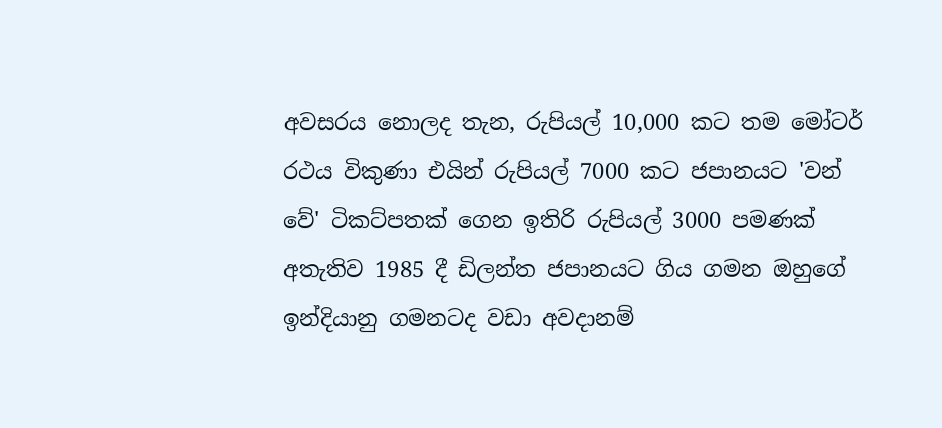අවසරය නොලද තැන, රුපියල් 10,000 කට තම මෝටර් රථය විකුණා එයින් රුපියල් 7000 කට ජපානයට 'වන් වේ' ටිකට්‌පතක්‌ ගෙන ඉතිරි රුපියල් 3000 පමණක්‌ අතැතිව 1985 දී ඩිලන්ත ජපානයට ගිය ගමන ඔහුගේ ඉන්දියානු ගමනටද වඩා අවදානම්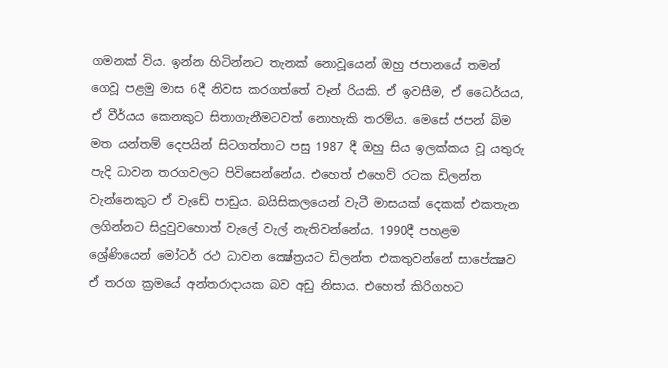ගමනක්‌ විය. ඉන්න හිටින්නට තැනක්‌ නොවූයෙන් ඔහු ජපානයේ තමන් ගෙවූ පළමු මාස 6දී නිවස කරගත්තේ වෑන් රියකි. ඒ ඉවසීම, ඒ ධෛර්යය, ඒ වීර්යය කෙනකුට සිතාගැනීමටවත් නොහැකි තරම්ය. මෙසේ ජපන් බිම මත යන්තම් දෙපයින් සිටගත්තාට පසු 1987 දී ඔහු සිය ඉලක්‌කය වූ යතුරු පැදි ධාවන තරගවලට පිවිසෙන්නේය. එහෙත් එහෙව් රටක ඩිලන්ත වැන්නෙකුට ඒ වැඩේ පාඩුය. බයිසිකලයෙන් වැටී මාසයක්‌ දෙකක්‌ එකතැන ලගින්නට සිදුවුවහොත් වැලේ වැල් නැතිවන්නේය. 1990දී පහළම ශ්‍රේණියෙන් මෝටර් රථ ධාවන ක්‍ෂේත්‍රයට ඩිලන්ත එකතුවන්නේ සාපේක්‍ෂව ඒ තරග ක්‍රමයේ අන්තරාදායක බව අඩු නිසාය. එහෙත් කිරිගහට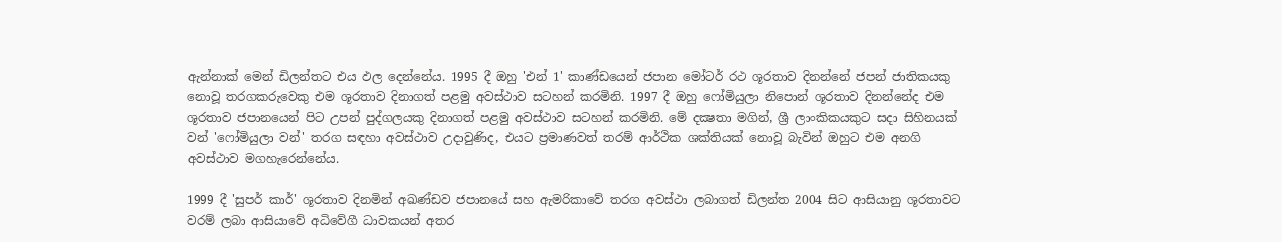ඇන්නාක්‌ මෙන් ඩිලන්තට එය ඵල දෙන්නේය. 1995 දී ඔහු 'එන් 1' කාණ්‌ඩයෙන් ජපාන මෝටර් රථ ශූරතාව දිනන්නේ ජපන් ජාතිකයකු නොවූ තරගකරුවෙකු එම ශූරතාව දිනාගත් පළමු අවස්‌ථාව සටහන් කරමිනි. 1997 දී ඔහු ෆෝමියුලා නිපොන් ශූරතාව දිනන්නේද එම ශූරතාව ජපානයෙන් පිට උපන් පුද්ගලයකු දිනාගත් පළමු අවස්‌ථාව සටහන් කරමිනි. මේ දක්‍ෂතා මගින්, ශ්‍රී ලාංකිකයකුට සදා සිහිනයක්‌ වන් 'ෆෝමියුලා වන්' තරග සඳහා අවස්‌ථාව උදාවුණිද, එයට ප්‍රමාණවත් තරම් ආර්ථික ශක්‌තියක්‌ නොවූ බැවින් ඔහුට එම අනගි අවස්‌ථාව මගහැරෙන්නේය.

1999 දී 'සුපර් කාර්' ශූරතාව දිනමින් අඛණ්‌ඩව ජපානයේ සහ ඇමරිකාවේ තරග අවස්‌ථා ලබාගත් ඩිලන්ත 2004 සිට ආසියානු ශූරතාවට වරම් ලබා ආසියාවේ අධිවේගී ධාවකයන් අතර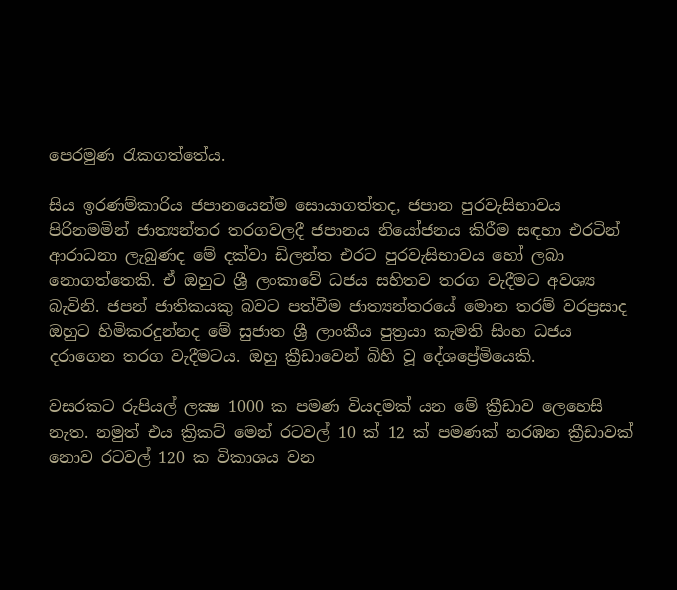පෙරමුණ රැකගත්තේය.

සිය ඉරණම්කාරිය ජපානයෙන්ම සොයාගත්තද, ජපාන පුරවැසිභාවය පිරිනමමින් ජාත්‍යන්තර තරගවලදී ජපානය නියෝජනය කිරීම සඳහා එරටින් ආරාධනා ලැබුණද මේ දක්‌වා ඩිලන්ත එරට පුරවැසිභාවය හෝ ලබා නොගත්තෙකි. ඒ ඔහුට ශ්‍රී ලංකාවේ ධජය සහිතව තරග වැදීමට අවශ්‍ය බැවිනි. ජපන් ජාතිකයකු බවට පත්වීම ජාත්‍යන්තරයේ මොන තරම් වරප්‍රසාද ඔහුට හිමිකරදුන්නද මේ සුජාත ශ්‍රී ලාංකීය පුත්‍රයා කැමති සිංහ ධජය දරාගෙන තරග වැදීමටය. ඔහු ක්‍රීඩාවෙන් බිහි වූ දේශප්‍රේමියෙකි.

වසරකට රුපියල් ලක්‍ෂ 1000 ක පමණ වියදමක්‌ යන මේ ක්‍රීඩාව ලෙහෙසි නැත. නමුත් එය ක්‍රිකට්‌ මෙන් රටවල් 10 ක්‌ 12 ක්‌ පමණක්‌ නරඹන ක්‍රීඩාවක්‌ නොව රටවල් 120 ක විකාශය වන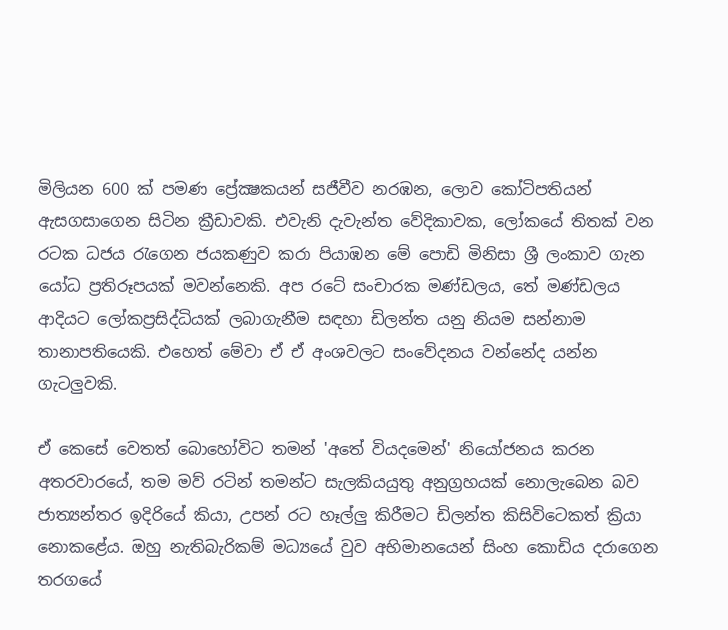මිලියන 600 ක්‌ පමණ ප්‍රේක්‍ෂකයන් සජීවීව නරඹන, ලොව කෝටිපතියන් ඇසගසාගෙන සිටින ක්‍රීඩාවකි. එවැනි දැවැන්ත වේදිකාවක, ලෝකයේ තිතක්‌ වන රටක ධජය රැගෙන ජයකණුව කරා පියාඹන මේ පොඩි මිනිසා ශ්‍රී ලංකාව ගැන යෝධ ප්‍රතිරූපයක්‌ මවන්නෙකි. අප රටේ සංචාරක මණ්‌ඩලය, තේ මණ්‌ඩලය ආදියට ලෝකප්‍රසිද්ධියක්‌ ලබාගැනීම සඳහා ඩිලන්ත යනු නියම සන්නාම තානාපතියෙකි. එහෙත් මේවා ඒ ඒ අංශවලට සංවේදනය වන්නේද යන්න ගැටලුවකි.

ඒ කෙසේ වෙතත් බොහෝවිට තමන් 'අතේ වියදමෙන්' නියෝජනය කරන අතරවාරයේ, තම මව් රටින් තමන්ට සැලකියයුතු අනුග්‍රහයක්‌ නොලැබෙන බව ජාත්‍යන්තර ඉදිරියේ කියා, උපන් රට හෑල්ලු කිරීමට ඩිලන්ත කිසිවිටෙකත් ක්‍රියා නොකළේය. ඔහු නැතිබැරිකම් මධ්‍යයේ වුව අභිමානයෙන් සිංහ කොඩිය දරාගෙන තරගයේ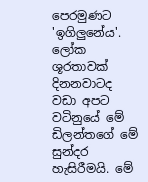පෙරමුණට 'ඉගිලුනේය'. ලෝක ශූරතාවක්‌ දිනනවාටද වඩා අපට වටිනුයේ මේ ඩිලන්තගේ මේ සුන්දර හැසිරීමයි. මේ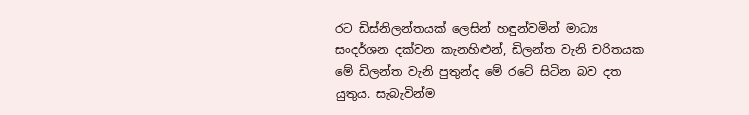රට ඩිස්‌නිලන්තයක්‌ ලෙසින් හඳුන්වමින් මාධ්‍ය සංදර්ශන දක්‌වන කැනහිළුන්, ඩිලන්ත වැනි චරිතයක මේ ඩිලන්ත වැනි පුතුන්ද මේ රටේ සිටින බව දත යුතුය. සැබැවින්ම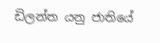ඩිලන්ත යනු ජාතියේ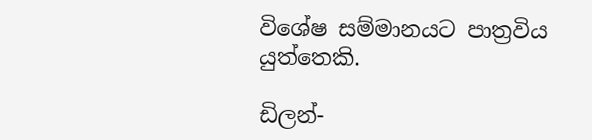විශේෂ සම්මානයට පාත්‍රවිය යුත්තෙකි.

ඩිලන්-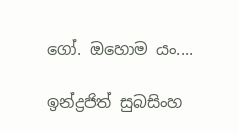ගෝ. ඔහොම යං....

ඉන්ද්‍රජිත් සුබසිංහ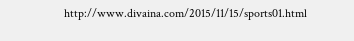http://www.divaina.com/2015/11/15/sports01.html